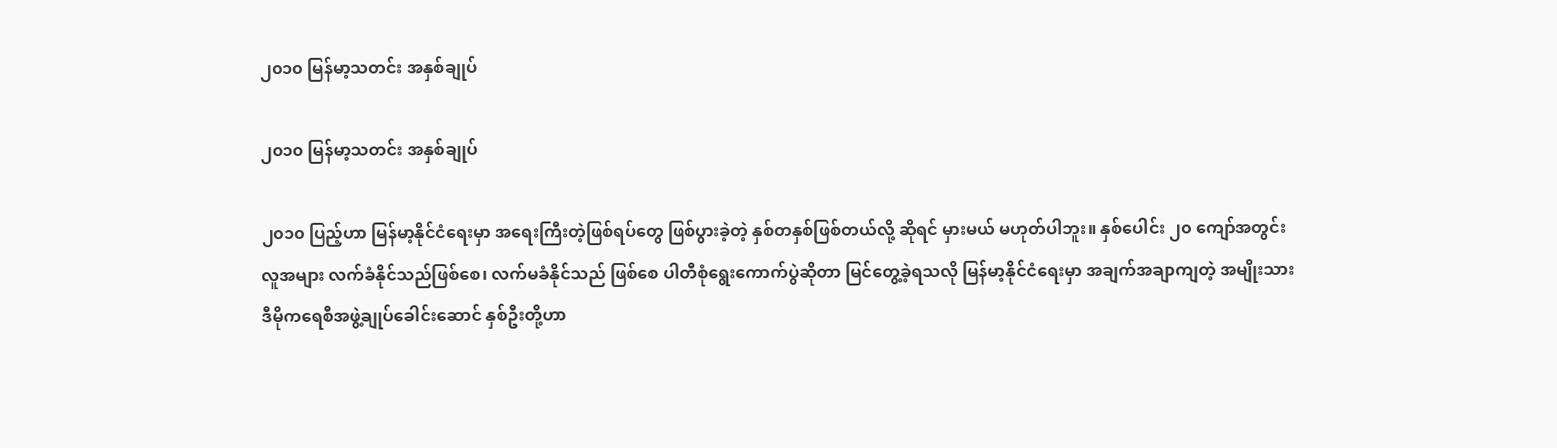၂၀၁၀ မြန်မာ့သတင်း အနှစ်ချုပ်

၂၀၁၀ မြန်မာ့သတင်း အနှစ်ချုပ်

၂၀၁၀ ပြည့်ဟာ မြန်မာ့နိုင်ငံရေးမှာ အရေးကြီးတဲ့ဖြစ်ရပ်တွေ ဖြစ်ပွားခဲ့တဲ့ နှစ်တနှစ်ဖြစ်တယ်လို့ ဆိုရင် မှားမယ် မဟုတ်ပါဘူး။ နှစ်ပေါင်း ၂၀ ကျော်အတွင်း လူအများ လက်ခံနိုင်သည်ဖြစ်စေ၊ လက်မခံနိုင်သည် ဖြစ်စေ ပါတီစုံရွေးကောက်ပွဲဆိုတာ မြင်တွေ့ခဲ့ရသလို မြန်မာ့နိုင်ငံရေးမှာ အချက်အချာကျတဲ့ အမျိုးသား ဒီမိုကရေစီအဖွဲ့ချုပ်ခေါင်းဆောင် နှစ်ဦးတို့ဟာ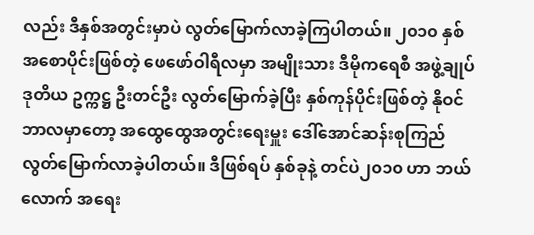လည်း ဒီနှစ်အတွင်းမှာပဲ လွတ်မြောက်လာခဲ့ကြပါတယ်။ ၂၀၁၀ နှစ် အစောပိုင်းဖြစ်တဲ့ ဖေဖော်ဝါရီလမှာ အမျိုးသား ဒီမိုကရေစီ အဖွဲ့ချုပ် ဒုတိယ ဥက္ကဋ္ဌ ဦးတင်ဦး လွတ်မြောက်ခဲ့ပြီး နှစ်ကုန်ပိုင်းဖြစ်တဲ့ နိုဝင်ဘာလမှာတော့ အထွေထွေအတွင်းရေးမှူး ဒေါ်အောင်ဆန်းစုကြည် လွတ်မြောက်လာခဲ့ပါတယ်။ ဒီဖြစ်ရပ် နှစ်ခုနဲ့ တင်ပဲ၂၀၁၀ ဟာ ဘယ်လောက် အရေး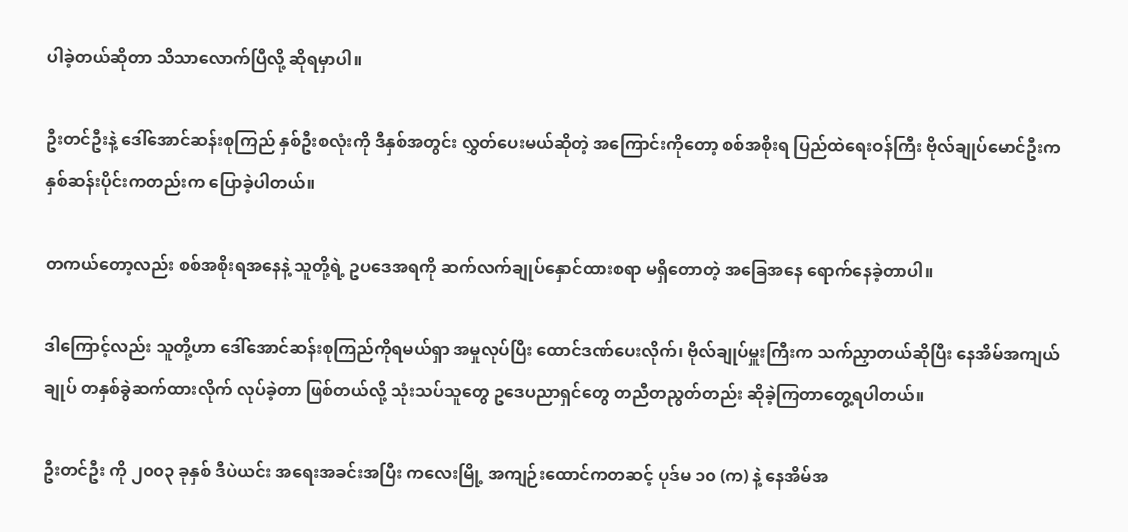ပါခဲ့တယ်ဆိုတာ သိသာလောက်ပြီလို့ ဆိုရမှာပါ။

ဦးတင်ဦးနဲ့ ဒေါ်အောင်ဆန်းစုကြည် နှစ်ဦးစလုံးကို ဒီနှစ်အတွင်း လွှတ်ပေးမယ်ဆိုတဲ့ အကြောင်းကိုတော့ စစ်အစိုးရ ပြည်ထဲရေးဝန်ကြီး ဗိုလ်ချုပ်မောင်ဦးက နှစ်ဆန်းပိုင်းကတည်းက ပြောခဲ့ပါတယ်။

တကယ်တော့လည်း စစ်အစိုးရအနေနဲ့ သူတို့ရဲ့ ဥပဒေအရကို ဆက်လက်ချုပ်နှောင်ထားစရာ မရှိတောတဲ့ အခြေအနေ ရောက်နေခဲ့တာပါ။

ဒါကြောင့်လည်း သူတို့ဟာ ဒေါ်အောင်ဆန်းစုကြည်ကိုရမယ်ရှာ အမှုလုပ်ပြီး ထောင်ဒဏ်ပေးလိုက်၊ ဗိုလ်ချုပ်မှူးကြီးက သက်ညှာတယ်ဆိုပြီး နေအိမ်အကျယ်ချုပ် တနှစ်ခွဲဆက်ထားလိုက် လုပ်ခဲ့တာ ဖြစ်တယ်လို့ သုံးသပ်သူတွေ ဥဒေပညာရှင်တွေ တညီတညွတ်တည်း ဆိုခဲ့ကြတာတွေ့ရပါတယ်။

ဦးတင်ဦး ကို ၂၀၀၃ ခုနှစ် ဒီပဲယင်း အရေးအခင်းအပြီး ကလေးမြို့ အကျဉ်းထောင်ကတဆင့် ပုဒ်မ ၁၀ (က) နဲ့ နေအိမ်အ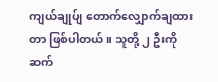ကျယ်ချုပ်ျ တောက်လျှောက်ချထားတာ ဖြစ်ပါတယ်။ သူတို့ ၂ ဦးကို ဆက်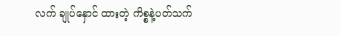လက် ချုပ်နှောင် ထားတဲ့ ကိစ္စနဲ့ပတ်သက်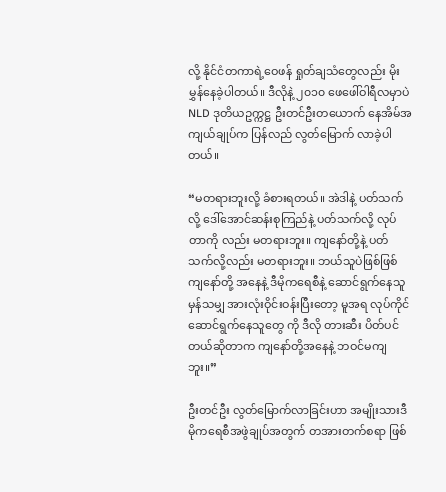လို့ နိုင်ငံတကာရဲ့ဝေဖန် ရှုတ်ချသံတွေလည်း မိုးမွှန်နေခဲ့ပါတယ်။ ဒီလိုနဲ့ ၂၀၁၀ ဖေဖေါ်ဝါရီလမှာပဲ NLD ဒုတိယဥက္ကဋ္ဌ ဦးတင်ဦးတယောက် နေအိမ်အကျယ်ချုပ်က ပြန်လည် လွတ်မြောက် လာခဲ့ပါတယ်။

“မတရားဘူးလို့ ခံစားရတယ်။ အဲဒါနဲ့ ပတ်သက်လို့ ဒေါ်အောင်ဆန်းစုကြည်နဲ့ ပတ်သက်လို့ လုပ်တာကို လည်း မတရားဘူး။ ကျနော်တို့နဲ့ ပတ်သက်လို့လည်း မတရားဘူး။ ဘယ်သူပဲဖြစ်ဖြစ် ကျနော်တို့ အနေနဲ့ ဒီမိုကရေစီနဲ့ ဆောင်ရွက်နေသူမှန်သမျှ အားလုံးဝိုင်းဝန်းပြီးတော့ မူအရ လုပ်ကိုင်ဆောင်ရွက်နေသူတွေ ကို ဒီလို တားဆီး ပိတ်ပင်တယ်ဆိုတာက ကျနော်တို့အနေနဲ့ ဘဝင်မကျဘူး။”

ဦးတင်ဦး လွတ်မြောက်လာခြင်းဟာ အမျိုးသားဒီမိုကရေစီအဖွဲချုပ်အတွက် တအားတက်စရာ ဖြစ်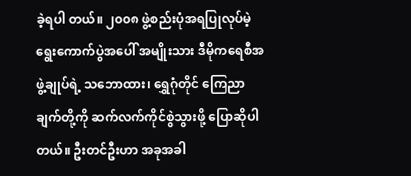ခဲ့ရပါ တယ်။ ၂၀၀၈ ဖွဲ့စည်းပုံအရပြုလုပ်မဲ့ ရွေးကောက်ပွဲအပေါ် အမျိုးသား ဒီမိုကရေစီအဖွဲ့ချုပ်ရဲ့ သဘောထား၊ ရွှေဂုံတိုင် ကြေညာချက်တို့ကို ဆက်လက်ကိုင်စွဲသွားဖို့ ပြောဆိုပါတယ်။ ဦးတင်ဦးဟာ အခုအခါ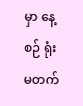မှာ နေ့စဉ် ရုံးမတက်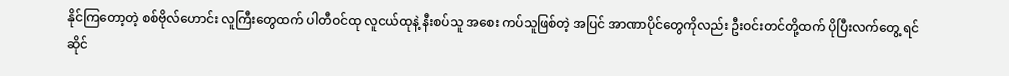နိုင်ကြတော့တဲ့ စစ်ဗိုလ်ဟောင်း လူကြီးတွေထက် ပါတီဝင်ထု လူငယ်ထုနဲ့ နီးစပ်သူ အစေး ကပ်သူဖြစ်တဲ့ အပြင် အာဏာပိုင်တွေကိုလည်း ဦးဝင်းတင်တို့ထက် ပိုပြီးလက်တွေ့ ရင်ဆိုင်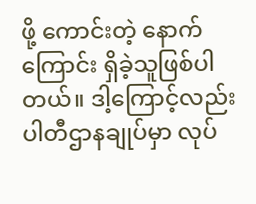ဖို့ ကောင်းတဲ့ နောက်ကြောင်း ရှိခဲ့သူဖြစ်ပါတယ်။ ဒါ့ကြောင့်လည်း ပါတီဌာနချုပ်မှာ လုပ်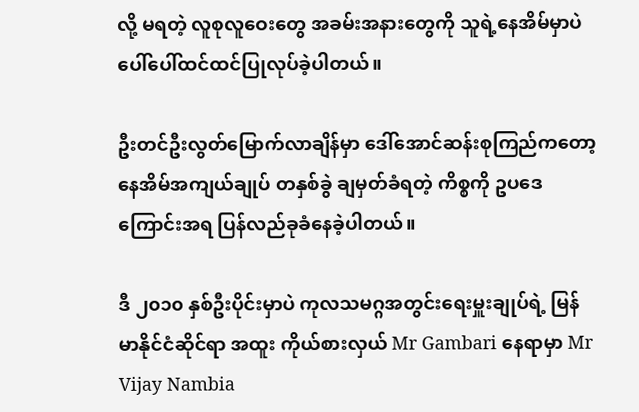လို့ မရတဲ့ လူစုလူဝေးတွေ အခမ်းအနားတွေကို သူရဲ့နေအိမ်မှာပဲ ပေါ်ပေါ်ထင်ထင်ပြုလုပ်ခဲ့ပါတယ်။

ဦးတင်ဦးလွတ်မြောက်လာချိန်မှာ ဒေါ်အောင်ဆန်းစုကြည်ကတော့ နေအိမ်အကျယ်ချုပ် တနှစ်ခွဲ ချမှတ်ခံရတဲ့ ကိစ္စကို ဥပဒေကြောင်းအရ ပြန်လည်ခုခံနေခဲ့ပါတယ်။

ဒီ ၂၀၁၀ နှစ်ဦးပိုင်းမှာပဲ ကုလသမဂ္ဂအတွင်းရေးမှူးချုပ်ရဲ့ မြန်မာနိုင်ငံဆိုင်ရာ အထူး ကိုယ်စားလှယ် Mr Gambari နေရာမှာ Mr Vijay Nambia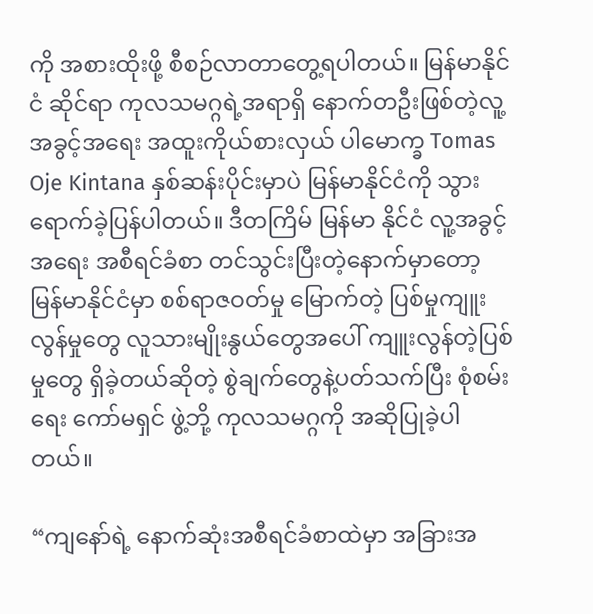ကို အစားထိုးဖို့ စီစဉ်လာတာတွေ့ရပါတယ်။ မြန်မာနိုင်ငံ ဆိုင်ရာ ကုလသမဂ္ဂရဲ့အရာရှိ နောက်တဦးဖြစ်တဲ့လူ့အခွင့်အရေး အထူးကိုယ်စားလှယ် ပါမောက္ခ Tomas Oje Kintana နှစ်ဆန်းပိုင်းမှာပဲ မြန်မာနိုင်ငံကို သွားရောက်ခဲ့ပြန်ပါတယ်။ ဒီတကြိမ် မြန်မာ နိုင်ငံ လူ့အခွင့်အရေး အစီရင်ခံစာ တင်သွင်းပြီးတဲ့နောက်မှာတော့ မြန်မာနိုင်ငံမှာ စစ်ရာဇဝတ်မှု မြောက်တဲ့ ပြစ်မှုကျူးလွန်မှုတွေ လူသားမျိုးနွယ်တွေအပေါ် ကျူးလွန်တဲ့ပြစ်မှုတွေ ရှိခဲ့တယ်ဆိုတဲ့ စွဲချက်တွေနဲ့ပတ်သက်ပြီး စုံစမ်းရေး ကော်မရှင် ဖွဲ့ဘို့ ကုလသမဂ္ဂကို အဆိုပြုခဲ့ပါတယ်။

“ကျနော်ရဲ့ နောက်ဆုံးအစီရင်ခံစာထဲမှာ အခြားအ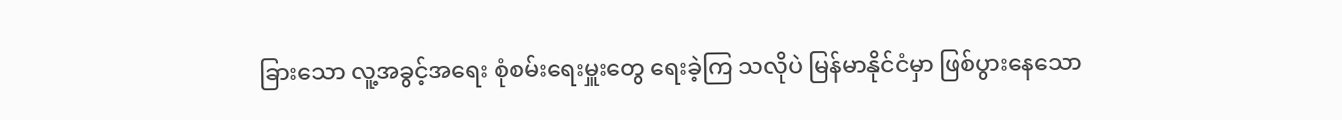ခြားသော လူ့အခွင့်အရေး စုံစမ်းရေးမှူးတွေ ရေးခဲ့ကြ သလိုပဲ မြန်မာနိုင်ငံမှာ ဖြစ်ပွားနေသော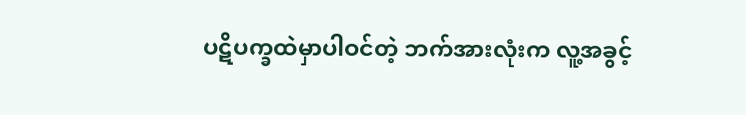ပဋိပက္ခထဲမှာပါဝင်တဲ့ ဘက်အားလုံးက လူ့အခွင့်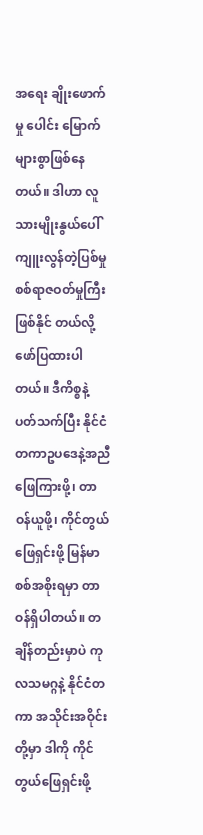အရေး ချိုးဖောက်မှု ပေါင်း မြောက်များစွာဖြစ်နေတယ်။ ဒါဟာ လူသားမျိုးနွယ်ပေါ် ကျူးလွန်တဲ့ပြစ်မှု စစ်ရာဇဝတ်မှုကြီး ဖြစ်နိုင် တယ်လို့ ဖော်ပြထားပါတယ်။ ဒီကိစ္စနဲ့ ပတ်သက်ပြီး နိုင်ငံတကာဥပဒေနဲ့အညီ ဖြေကြားဖို့၊ တာဝန်ယူဖို့၊ ကိုင်တွယ်ဖြေရှင်းဖို့ မြန်မာစစ်အစိုးရမှာ တာဝန်ရှိပါတယ်။ တချိန်တည်းမှာပဲ ကုလသမဂ္ဂနဲ့ နိုင်ငံတကာ အသိုင်းအဝိုင်းတို့မှာ ဒါကို ကိုင်တွယ်ဖြေရှင်းဖို့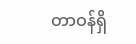တာဝန်ရှိ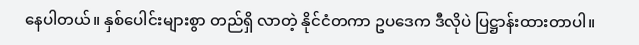နေပါတယ်။ နှစ်ပေါင်းများစွာ တည်ရှိ လာတဲ့ နိုင်ငံတကာ ဥပဒေက ဒီလိုပဲ ပြဋ္ဌာန်းထားတာပါ။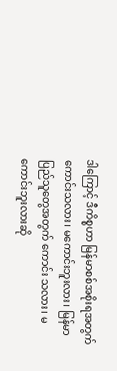ဒါကြောင့် ဒီကိစ္စဟာ မြန်မာစစ်အစိုးရအတွက် ကောင်းသလား၊ မကောင်းဘူးလား၊ မြန်မာပြည်သူတွေအတွက် ကောင်း သလား၊ မကောင်းဘူးလားဆို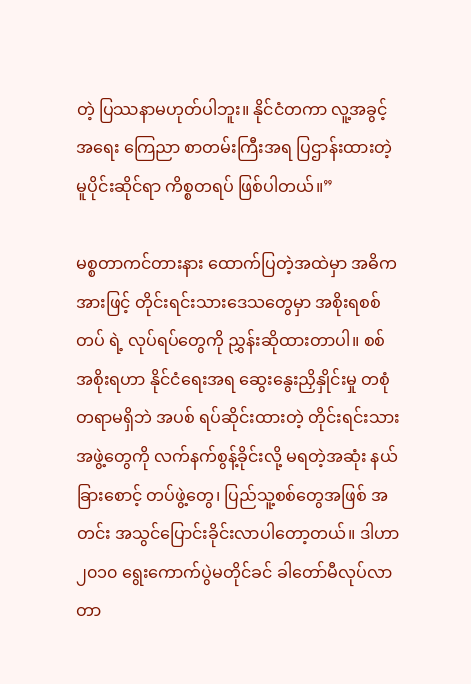တဲ့ ပြဿနာမဟုတ်ပါဘူး။ နိုင်ငံတကာ လူ့အခွင့်အရေး ကြေညာ စာတမ်းကြီးအရ ပြဌာန်းထားတဲ့ မူပိုင်းဆိုင်ရာ ကိစ္စတရပ် ဖြစ်ပါတယ်။”

မစ္စတာကင်တားနား ထောက်ပြတဲ့အထဲမှာ အဓိကအားဖြင့် တိုင်းရင်းသားဒေသတွေမှာ အစိုးရစစ်တပ် ရဲ့ လုပ်ရပ်တွေကို ညွှန်းဆိုထားတာပါ။ စစ်အစိုးရဟာ နိုင်ငံရေးအရ ဆွေးနွေးညှိနှိုင်းမှု တစုံတရာမရှိဘဲ အပစ် ရပ်ဆိုင်းထားတဲ့ တိုင်းရင်းသားအဖွဲ့တွေကို လက်နက်စွန့်ခိုင်းလို့ မရတဲ့အဆုံး နယ်ခြားစောင့် တပ်ဖွဲ့တွေ၊ ပြည်သူ့စစ်တွေအဖြစ် အတင်း အသွင်ပြောင်းခိုင်းလာပါတော့တယ်။ ဒါဟာ ၂၀၁၀ ရွေးကောက်ပွဲမတိုင်ခင် ခါတော်မီလုပ်လာတာ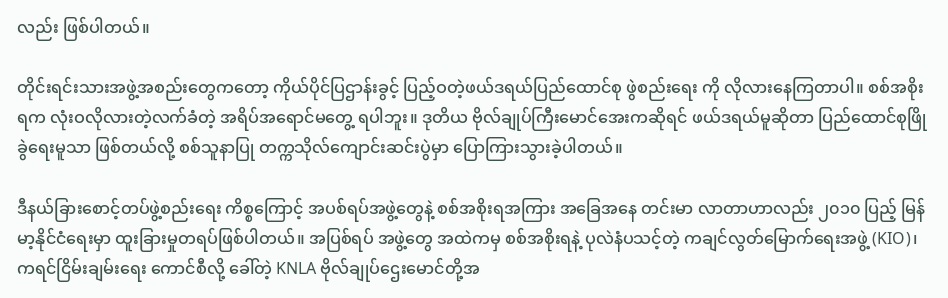လည်း ဖြစ်ပါတယ်။

တိုင်းရင်းသားအဖွဲ့အစည်းတွေကတော့ ကိုယ်ပိုင်ပြဌာန်းခွင့် ပြည့်ဝတဲ့ဖယ်ဒရယ်ပြည်ထောင်စု ဖွဲစည်းရေး ကို လိုလားနေကြတာပါ။ စစ်အစိုးရက လုံးဝလိုလားတဲ့လက်ခံတဲ့ အရိပ်အရောင်မတွေ့ ရပါဘူး။ ဒုတိယ ဗိုလ်ချုပ်ကြီးမောင်အေးကဆိုရင် ဖယ်ဒရယ်မူဆိုတာ ပြည်ထောင်စုဖြိုခွဲရေးမူသာ ဖြစ်တယ်လို့ စစ်သူနာပြု တက္ကသိုလ်ကျောင်းဆင်းပွဲမှာ ပြောကြားသွားခဲ့ပါတယ်။

ဒီနယ်ခြားစောင့်တပ်ဖွဲ့စည်းရေး ကိစ္စကြောင့် အပစ်ရပ်အဖွဲ့တွေနဲ့ စစ်အစိုးရအကြား အခြေအနေ တင်းမာ လာတာဟာလည်း ၂၀၁၀ ပြည့် မြန်မာ့နိုင်ငံရေးမှာ ထူးခြားမှုတရပ်ဖြစ်ပါတယ်။ အပြစ်ရပ် အဖွဲ့တွေ အထဲကမှ စစ်အစိုးရနဲ့ ပုလဲနံပသင့်တဲ့ ကချင်လွတ်မြောက်ရေးအဖွဲ့ (KIO)၊ ကရင်ငြိမ်းချမ်းရေး ကောင်စီလို့ ခေါ်တဲ့ KNLA ဗိုလ်ချုပ်ဌေးမောင်တို့အ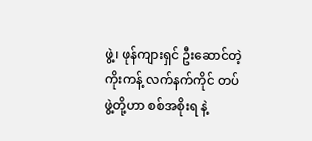ဖွဲ့၊ ဖုန်ကျားရှင် ဦးဆောင်တဲ့ ကိုးကန့် လက်နက်ကိုင် တပ်ဖွဲ့တို့ဟာ စစ်အစိုးရ နဲ့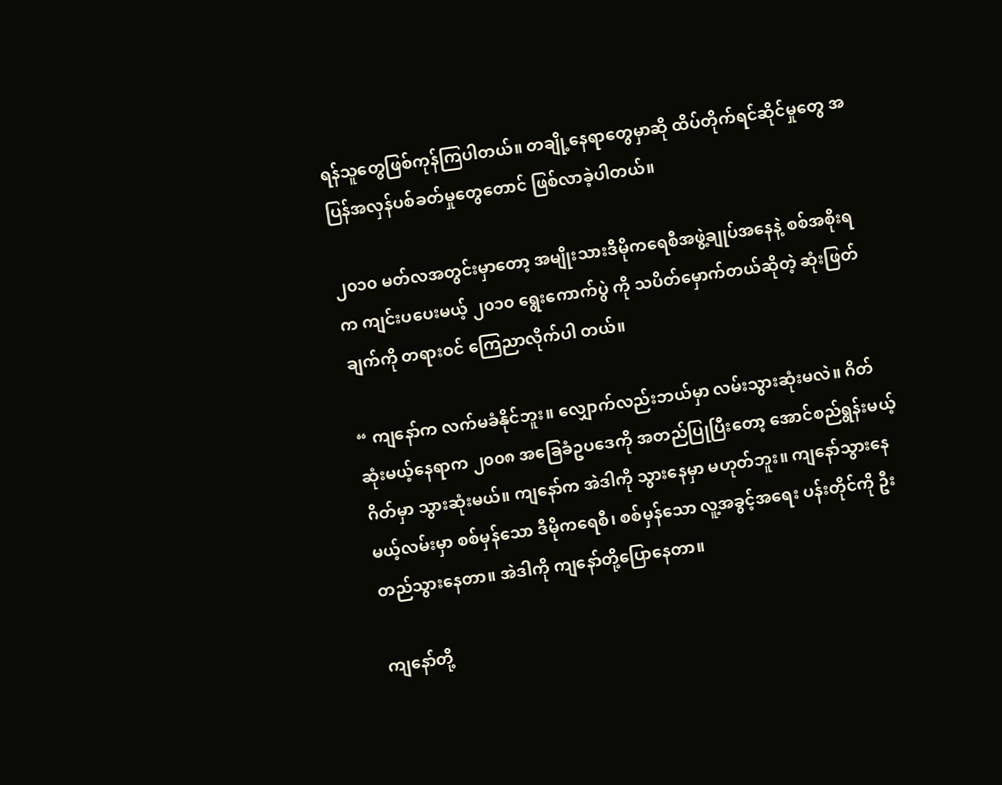ရန်သူတွေဖြစ်ကုန်ကြပါတယ်။ တချို့နေရာတွေမှာဆို ထိပ်တိုက်ရင်ဆိုင်မှုတွေ အပြန်အလှန်ပစ်ခတ်မှုတွေတောင် ဖြစ်လာခဲ့ပါတယ်။

၂၀၁၀ မတ်လအတွင်းမှာတော့ အမျိုးသားဒီမိုကရေစီအဖွဲ့ချုပ်အနေနဲ့ စစ်အစိုးရက ကျင်းပပေးမယ့် ၂၀၁၀ ရွေးကောက်ပွဲ ကို သပိတ်မှောက်တယ်ဆိုတဲ့ ဆုံးဖြတ်ချက်ကို တရားဝင် ကြေညာလိုက်ပါ တယ်။

“ ကျနော်က လက်မခံနိုင်ဘူး။ လျှောက်လည်းဘယ်မှာ လမ်းသွားဆုံးမလဲ။ ဂိတ်ဆုံးမယ့်နေရာက ၂၀၀၈ အခြေခံဥပဒေကို အတည်ပြုပြီးတော့ အောင်စည်ရွန်းမယ့်ဂိတ်မှာ သွားဆုံးမယ်။ ကျနော်က အဲဒါကို သွားနေမှာ မဟုတ်ဘူး။ ကျနော်သွားနေမယ့်လမ်းမှာ စစ်မှန်သော ဒီမိုကရေစီ၊ စစ်မှန်သော လူ့အခွင့်အရေး ပန်းတိုင်ကို ဦးတည်သွားနေတာ။ အဲဒါကို ကျနော်တို့ပြောနေတာ။

ကျနော်တို့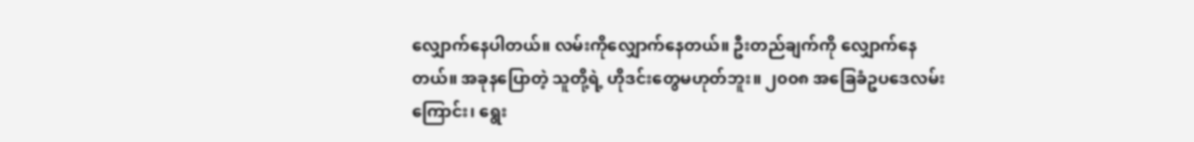လျှောက်နေပါတယ်။ လမ်းကိုလျှောက်နေတယ်။ ဦးတည်ချက်ကို လျှောက်နေတယ်။ အခုနပြောတဲ့ သူတို့ရဲ့ ဟိုဒင်းတွေမဟုတ်ဘူး။ ၂၀၀၈ အခြေခံဥပဒေလမ်းကြောင်း၊ ရွေး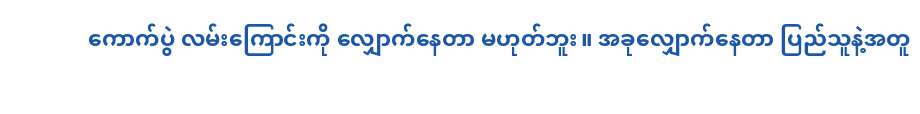ကောက်ပွဲ လမ်းကြောင်းကို လျှောက်နေတာ မဟုတ်ဘူး။ အခုလျှောက်နေတာ ပြည်သူနဲ့အတူ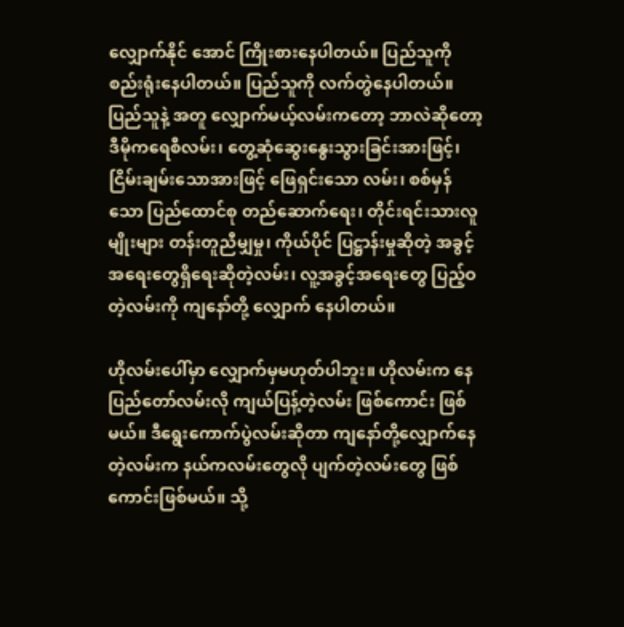လျှောက်နိုင် အောင် ကြိုးစားနေပါတယ်။ ပြည်သူကို စည်းရုံးနေပါတယ်။ ပြည်သူကို လက်တွဲနေပါတယ်။ ပြည်သူနဲ့ အတူ လျှောက်မယ့်လမ်းကတော့ ဘာလဲဆိုတော့ ဒီမိုကရေစီလမ်း၊ တွေ့ဆုံဆွေးနွေးသွားခြင်းအားဖြင့်၊ ငြိမ်းချမ်းသောအားဖြင့် ဖြေရှင်းသော လမ်း၊ စစ်မှန်သော ပြည်ထောင်စု တည်ဆောက်ရေး၊ တိုင်းရင်းသားလူမျိုးများ တန်းတူညီမျှမှု၊ ကိုယ်ပိုင် ပြဋ္ဌာန်းမှုဆိုတဲ့ အခွင့်အရေးတွေရှိရေးဆိုတဲ့လမ်း၊ လူ့အခွင့်အရေးတွေ ပြည့်ဝတဲ့လမ်းကို ကျနော်တို့ လျှောက် နေပါတယ်။

ဟိုလမ်းပေါ်မှာ လျှောက်မှမဟုတ်ပါဘူး။ ဟိုလမ်းက နေပြည်တော်လမ်းလို ကျယ်ပြန့်တဲ့လမ်း ဖြစ်ကောင်း ဖြစ်မယ်။ ဒီရွေးကောက်ပွဲလမ်းဆိုတာ ကျနော်တို့လျှောက်နေတဲ့လမ်းက နယ်ကလမ်းတွေလို ပျက်တဲ့လမ်းတွေ ဖြစ်ကောင်းဖြစ်မယ်။ သို့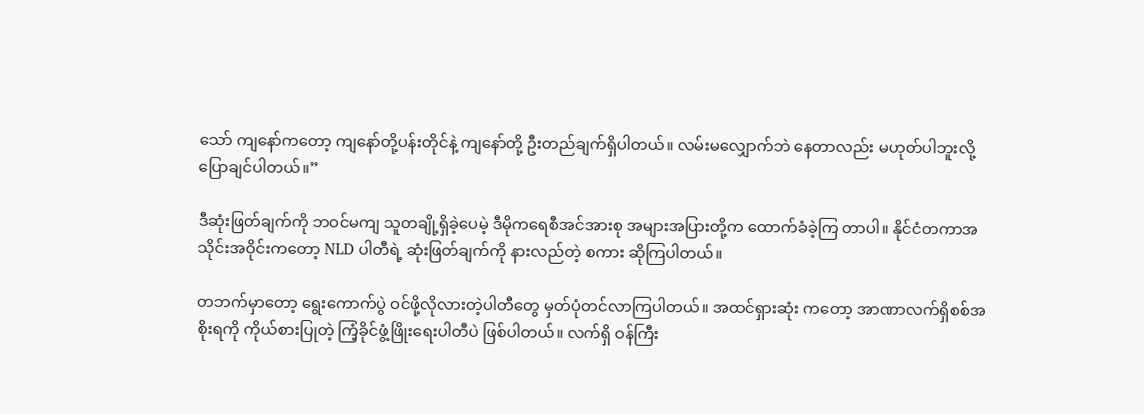သော် ကျနော်ကတော့ ကျနော်တို့ပန်းတိုင်နဲ့ ကျနော်တို့ ဦးတည်ချက်ရှိပါတယ်။ လမ်းမလျှောက်ဘဲ နေတာလည်း မဟုတ်ပါဘူးလို့ ပြောချင်ပါတယ်။”

ဒီဆုံးဖြတ်ချက်ကို ဘဝင်မကျ သူတချို့ရှိခဲ့ပေမဲ့ ဒီမိုကရေစီအင်အားစု အများအပြားတို့က ထောက်ခံခဲ့ကြ တာပါ။ နိုင်ငံတကာအသိုင်းအဝိုင်းကတော့ NLD ပါတီရဲ့ ဆုံးဖြတ်ချက်ကို နားလည်တဲ့ စကား ဆိုကြပါတယ်။

တဘက်မှာတော့ ရွေးကောက်ပွဲ ဝင်ဖို့လိုလားတဲ့ပါတီတွေ မှတ်ပုံတင်လာကြပါတယ်။ အထင်ရှားဆုံး ကတော့ အာဏာလက်ရှိစစ်အစိုးရကို ကိုယ်စားပြုတဲ့ ကြံ့ခိုင်ဖွံ့ဖြိုးရေးပါတီပဲ ဖြစ်ပါတယ်။ လက်ရှိ ဝန်ကြီး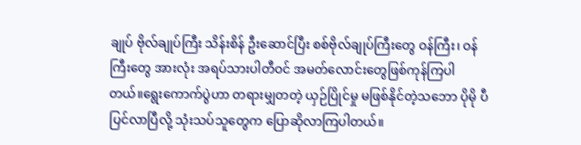ချုပ် ဗိုလ်ချုပ်ကြီး သိန်းစိန် ဦးဆောင်ပြီး စစ်ဗိုလ်ချုပ်ကြီးတွေ ဝန်ကြီး၊ ဝန်ကြီးတွေ အားလုံး အရပ်သားပါတီဝင် အမတ်လောင်းတွေဖြစ်ကုန်ကြပါတယ်။ရွေးကောက်ပွဲဟာ တရားမျှတတဲ့ ယှဉ်ပြိုင်မှု မဖြစ်နိုင်တဲ့သဘော ပိုမို ပီပြင်လာပြီလို့ သုံးသပ်သူတွေက ပြောဆိုလာကြပါတယ်။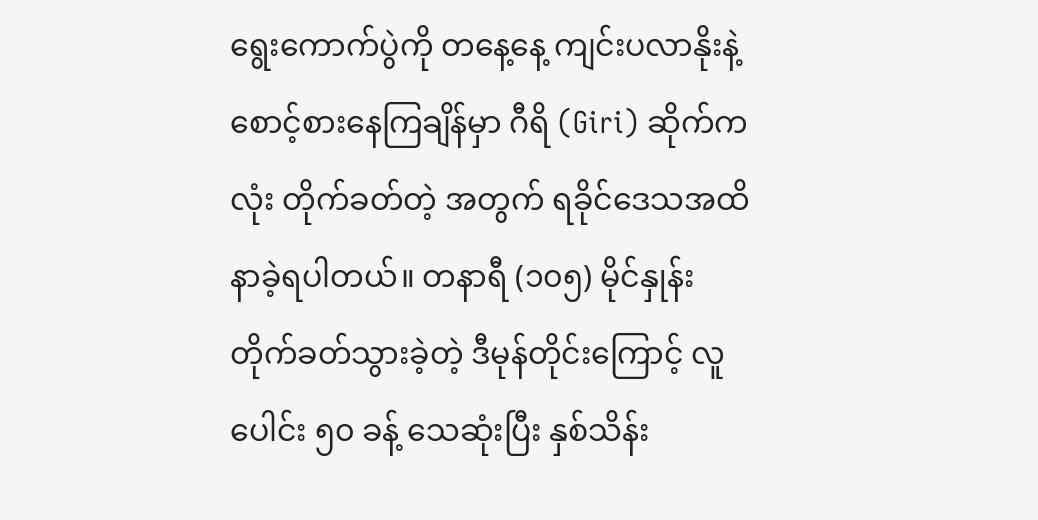ရွေးကောက်ပွဲကို တနေ့နေ့ ကျင်းပလာနိုးနဲ့ စောင့်စားနေကြချိန်မှာ ဂီရိ (Giri) ဆိုက်ကလုံး တိုက်ခတ်တဲ့ အတွက် ရခိုင်ဒေသအထိ နာခဲ့ရပါတယ်။ တနာရီ (၁၀၅) မိုင်နှုန်း တိုက်ခတ်သွားခဲ့တဲ့ ဒီမုန်တိုင်းကြောင့် လူပေါင်း ၅၀ ခန့် သေဆုံးပြီး နှစ်သိန်း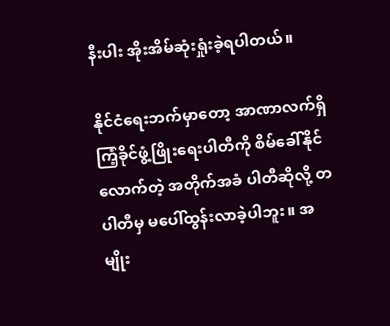နီးပါး အိုးအိမ်ဆုံးရှုံးခဲ့ရပါတယ်။

နိုင်ငံရေးဘက်မှာတော့ အာဏာလက်ရှိ ကြံ့ခိုင်ဖွံ့ဖြိုးရေးပါတီကို စိမ်ခေါ်နိုင်လောက်တဲ့ အတိုက်အခံ ပါတီဆိုလို့ တပါတီမှ မပေါ်ထွန်းလာခဲ့ပါဘူး။ အမျိုး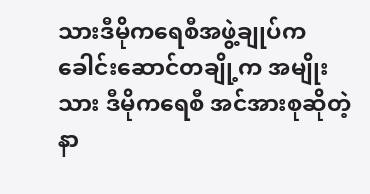သားဒီမိုကရေစီအဖွဲ့ချုပ်က ခေါင်းဆောင်တချို့က အမျိုးသား ဒီမိုကရေစီ အင်အားစုဆိုတဲ့ နာ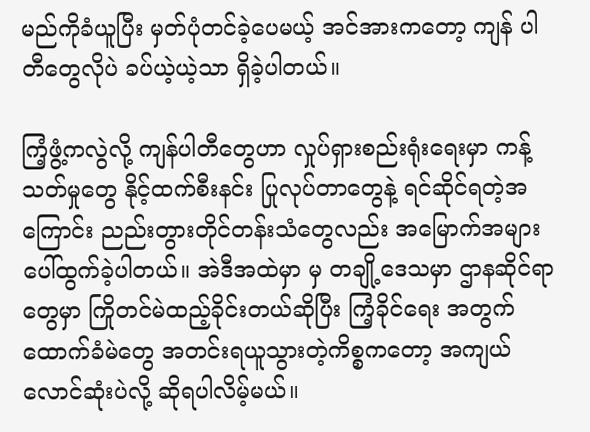မည်ကိုခံယူပြီး မှတ်ပုံတင်ခဲ့ပေမယ့် အင်အားကတော့ ကျန် ပါတီတွေလိုပဲ ခပ်ယဲ့ယဲ့သာ ရှိခဲ့ပါတယ်။

ကြံ့ဖွံ့ကလွဲလို့ ကျန်ပါတီတွေဟာ လှုပ်ရှားစည်းရုံးရေးမှာ ကန့်သတ်မှုတွေ နိုင့်ထက်စီးနင်း ပြုလုပ်တာတွေနဲ့ ရင်ဆိုင်ရတဲ့အကြောင်း ညည်းတွားတိုင်တန်းသံတွေလည်း အမြောက်အများပေါ်ထွက်ခဲ့ပါတယ်။ အဲဒီအထဲမှာ မှ တချို့ဒေသမှာ ဌာနဆိုင်ရာတွေမှာ ကြိုတင်မဲထည့်ခိုင်းတယ်ဆိုပြီး ကြံ့ခိုင်ရေး အတွက် ထောက်ခံမဲတွေ အတင်းရယူသွားတဲ့ကိစ္စကတော့ အကျယ်လောင်ဆုံးပဲလို့ ဆိုရပါလိမ့်မယ်။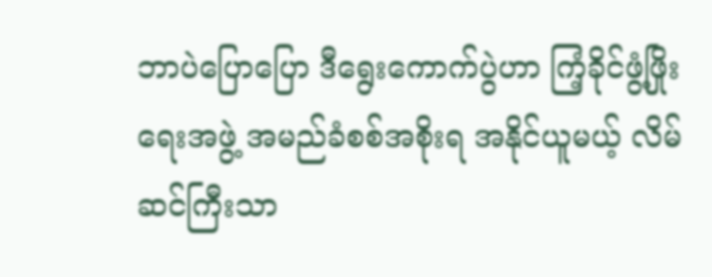ဘာပဲပြောပြော ဒီရွေးကောက်ပွဲဟာ ကြံ့ခိုင်ဖွံ့ဖြိုးရေးအဖွဲ့ အမည်ခံစစ်အစိုးရ အနိုင်ယူမယ့် လိမ်ဆင်ကြီးသာ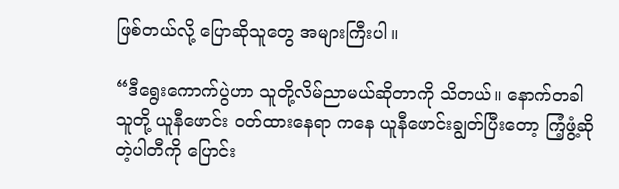ဖြစ်တယ်လို့ ပြောဆိုသူတွေ အများကြီးပါ။

“ဒီရွေးကောက်ပွဲဟာ သူတို့လိမ်ညာမယ်ဆိုတာကို သိတယ်။ နောက်တခါ သူတို့ ယူနီဖောင်း ဝတ်ထားနေရာ ကနေ ယူနီဖောင်းချွတ်ပြီးတော့ ကြံ့ဖွံ့ဆိုတဲ့ပါတီကို ပြောင်း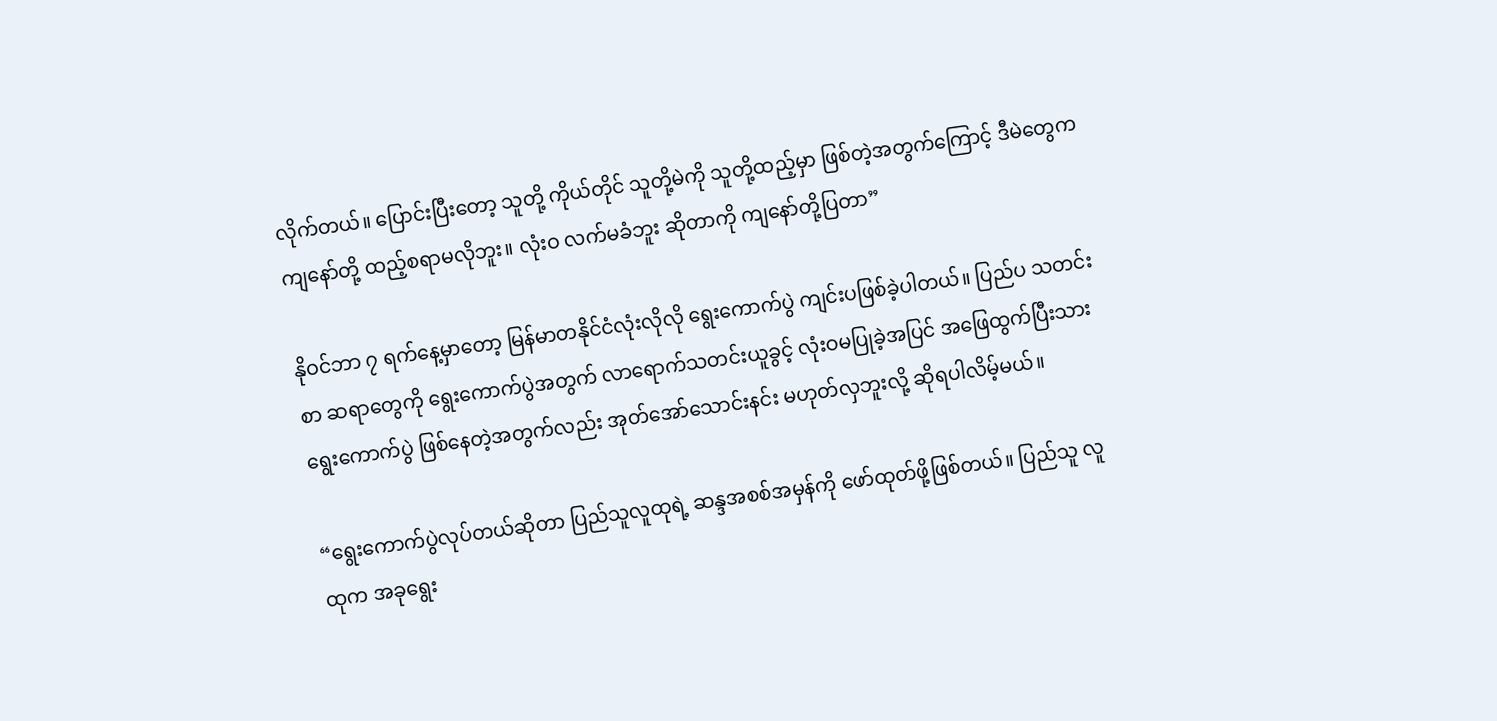လိုက်တယ်။ ပြောင်းပြီးတော့ သူတို့ ကိုယ်တိုင် သူတို့မဲကို သူတို့ထည့်မှာ ဖြစ်တဲ့အတွက်ကြောင့် ဒီမဲတွေက ကျနော်တို့ ထည့်စရာမလိုဘူး။ လုံးဝ လက်မခံဘူး ဆိုတာကို ကျနော်တို့ပြတာ”

နိုဝင်ဘာ ၇ ရက်နေ့မှာတော့ မြန်မာတနိုင်ငံလုံးလိုလို ရွေးကောက်ပွဲ ကျင်းပဖြစ်ခဲ့ပါတယ်။ ပြည်ပ သတင်းစာ ဆရာတွေကို ရွေးကောက်ပွဲအတွက် လာရောက်သတင်းယူခွင့် လုံးဝမပြုခဲ့အပြင် အဖြေထွက်ပြီးသား ရွေးကောက်ပွဲ ဖြစ်နေတဲ့အတွက်လည်း အုတ်အော်သောင်းနင်း မဟုတ်လှဘူးလို့ ဆိုရပါလိမ့်မယ်။

“ရွေးကောက်ပွဲလုပ်တယ်ဆိုတာ ပြည်သူလူထုရဲ့ ဆန္ဒအစစ်အမှန်ကို ဖော်ထုတ်ဖို့ဖြစ်တယ်။ ပြည်သူ လူထုက အခုရွေး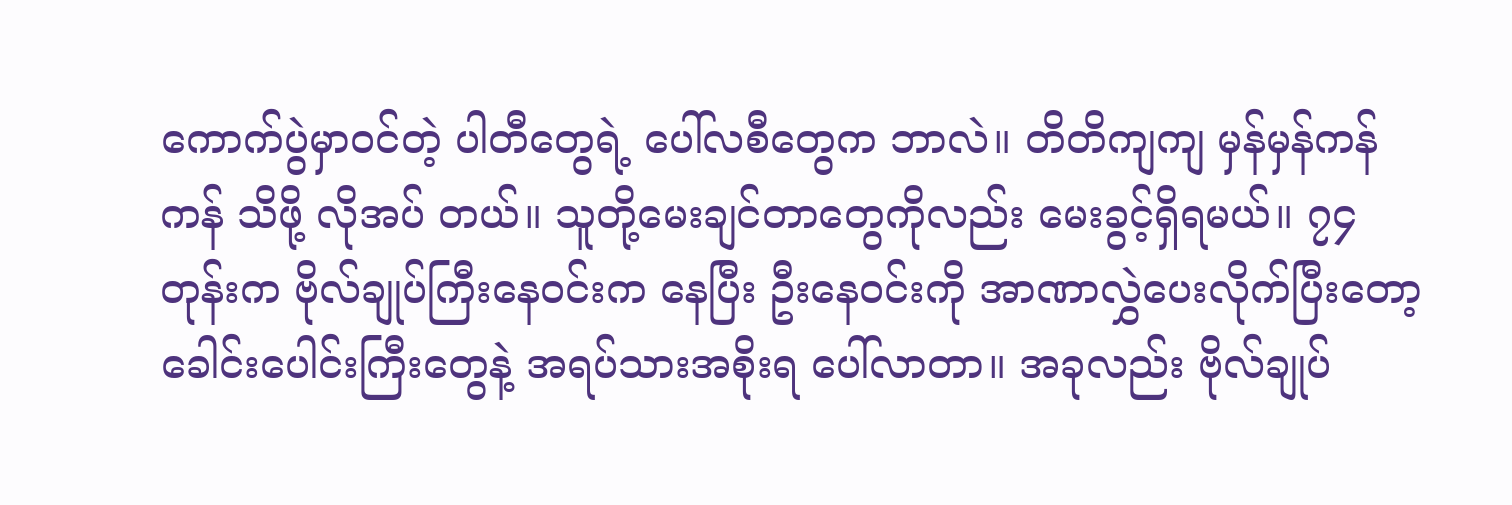ကောက်ပွဲမှာဝင်တဲ့ ပါတီတွေရဲ့ ပေါ်လစီတွေက ဘာလဲ။ တိတိကျကျ မှန်မှန်ကန်ကန် သိဖို့ လိုအပ် တယ်။ သူတို့မေးချင်တာတွေကိုလည်း မေးခွင့်ရှိရမယ်။ ၇၄ တုန်းက ဗိုလ်ချုပ်ကြီးနေဝင်းက နေပြီး ဦးနေဝင်းကို အာဏာလွှဲပေးလိုက်ပြီးတော့ ခေါင်းပေါင်းကြီးတွေနဲ့ အရပ်သားအစိုးရ ပေါ်လာတာ။ အခုလည်း ဗိုလ်ချုပ်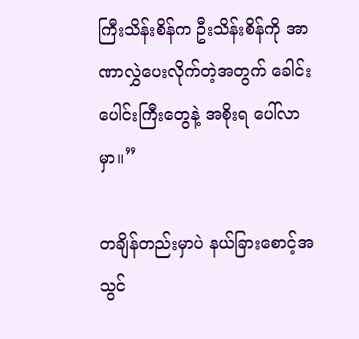ကြီးသိန်းစိန်က ဦးသိန်းစိန်ကို အာဏာလွှဲပေးလိုက်တဲ့အတွက် ခေါင်းပေါင်းကြီးတွေနဲ့ အစိုးရ ပေါ်လာ မှာ။”

တချိန်တည်းမှာပဲ နယ်ခြားစောင့်အသွင်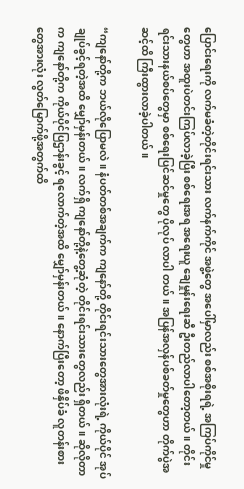ပြောင်းရေးကို လက်မခံတဲ့တိုင်းရင်းသား လက်နက်ကိုင် အဖွဲ့တွေ အပေါ်မှာလည်း စစ်အစိုးရရဲ့ အကြပ်ကိုင်မှုတွေဟာ အထူးပဲတင်းကြပ်လာခဲ့ပြီး စစ်ရေးအရ အရေးယူ ချေမှုန်းရေးဆီ ဦးတည်လာပါတော့တယ်။ တိုင်းရင်းသားနယ်စပ်တွေမှာ စစ်ရေးပြင်ဆင်မှုတွေ ပိုလုပ် လာပါ တယ်။ အပြန်အလှန်ပစ်ခတ်မှုတွေဟာ တိုက်ပွဲအဆင့်ထိ ကြီးထွားလာခဲ့ပါတယ်။

“ကျနော်တို့က ဘယ်လိုပြောမလဲ။ နံပတ်တစ်အချက်က ကျနော်တို့ တိုင်းရင်းသားတွေအားလုံးရဲ့ ကိုယ်ပိုင် အုပ်ချုပ်ခွင့်ရတဲ့အထိ မျှော်မှန်းတယ်။ လက်ရှိ ကျနော်တို့နဲ့တွေ့ဆုံတဲ့ တိုင်းရင်းသားတွေလည်း ရှိတယ်။ ဆိုလိုတာက ကျနော်တို့က ကိုယ်ပိုင်ပြဌာန်းခွင့် ရလောက်တဲ့အထိ မျှော်မှန်းတယ်။ နောက်ပြီးတော့ ဖိနှိပ်ခံ လူတန်းစားတွေအားလုံး လွတ်မြောက်ဖို့အတွက်ထိ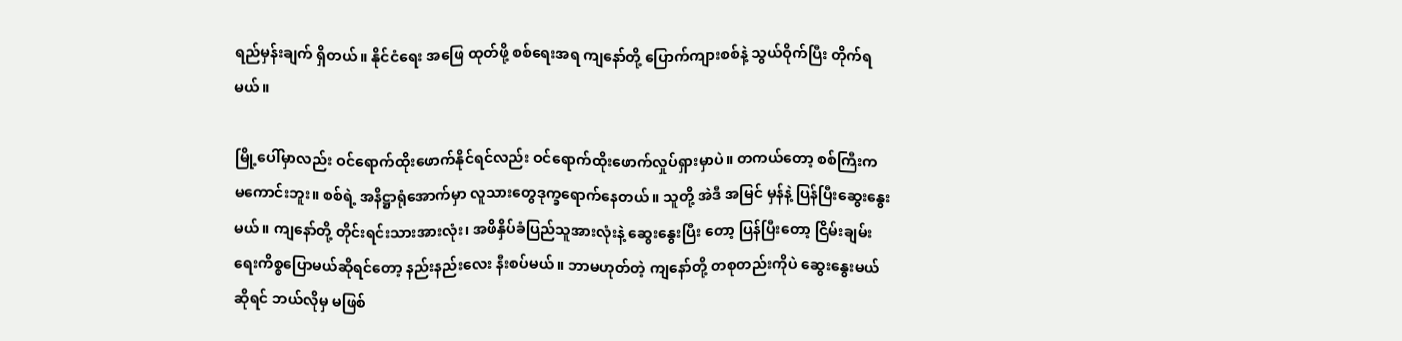ရည်မှန်းချက် ရှိတယ်။ နိုင်ငံရေး အဖြေ ထုတ်ဖို့ စစ်ရေးအရ ကျနော်တို့ ပြောက်ကျားစစ်နဲ့ သွယ်ဝိုက်ပြီး တိုက်ရမယ်။

မြို့ပေါ်မှာလည်း ဝင်ရောက်ထိုးဖောက်နိုင်ရင်လည်း ဝင်ရောက်ထိုးဖောက်လှုပ်ရှားမှာပဲ။ တကယ်တော့ စစ်ကြီးက မကောင်းဘူး။ စစ်ရဲ့ အနိဋ္ဌာရုံအောက်မှာ လူသားတွေဒုက္ခရောက်နေတယ်။ သူတို့ အဲဒီ အမြင် မှန်နဲ့ ပြန်ပြီးဆွေးနွေးမယ်။ ကျနော်တို့ တိုင်းရင်းသားအားလုံး၊ အဖိနှိပ်ခံပြည်သူအားလုံးနဲ့ ဆွေးနွေးပြီး တော့ ပြန်ပြီးတော့ ငြိမ်းချမ်းရေးကိစ္စပြောမယ်ဆိုရင်တော့ နည်းနည်းလေး နီးစပ်မယ်။ ဘာမဟုတ်တဲ့ ကျနော်တို့ တစုတည်းကိုပဲ ဆွေးနွေးမယ်ဆိုရင် ဘယ်လိုမှ မဖြစ်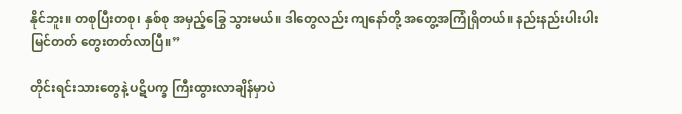နိုင်ဘူး။ တစုပြီးတစု၊ နှစ်စု အမှည့်ခြွေ သွားမယ်။ ဒါတွေလည်း ကျနော်တို့ အတွေ့အကြုံရှိတယ်။ နည်းနည်းပါးပါး မြင်တတ် တွေးတတ်လာပြီ။”

တိုင်းရင်းသားတွေနဲ့ ပဋိပက္ခ ကြီးထွားလာချိန်မှာပဲ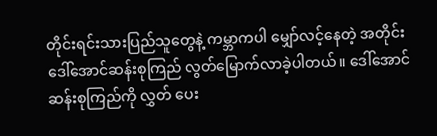တိုင်းရင်းသားပြည်သူတွေနဲ့ ကမ္ဘာကပါ မျှော်လင့်နေတဲ့ အတိုင်း ဒေါ်အောင်ဆန်းစုကြည် လွတ်မြောက်လာခဲ့ပါတယ်။ ဒေါ်အောင်ဆန်းစုကြည်ကို လွှတ် ပေး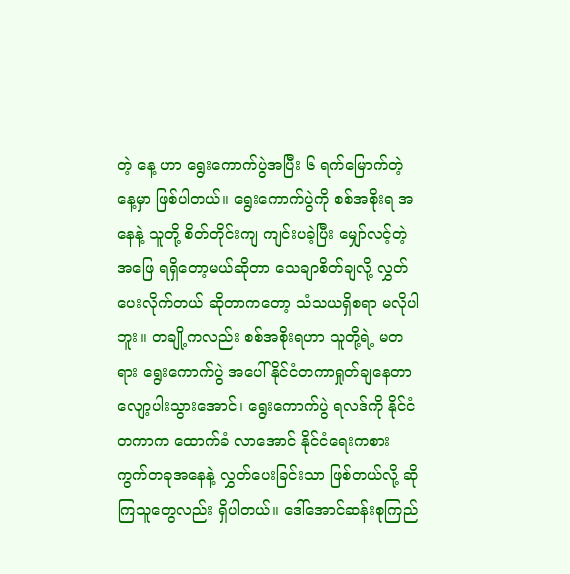တဲ့ နေ့ ဟာ ရွေးကောက်ပွဲအပြီး ၆ ရက်မြောက်တဲ့နေ့မှာ ဖြစ်ပါတယ်။ ရွေးကောက်ပွဲကို စစ်အစိုးရ အနေနဲ့ သူတို့ စိတ်တိုင်းကျ ကျင်းပခဲ့ပြီး မျှော်လင့်တဲ့အဖြေ ရရှိတော့မယ်ဆိုတာ သေချာစိတ်ချလို့ လွှတ်ပေးလိုက်တယ် ဆိုတာကတော့ သံသယရှိစရာ မလိုပါဘူး။ တချို့ကလည်း စစ်အစိုးရဟာ သူတို့ရဲ့ မတရား ရွေးကောက်ပွဲ အပေါ် နိုင်ငံတကာရှုတ်ချနေတာ လျော့ပါးသွားအောင်၊ ရွေးကောက်ပွဲ ရလဒ်ကို နိုင်ငံတကာက ထောက်ခံ လာအောင် နိုင်ငံရေးကစားကွက်တခုအနေနဲ့ လွှတ်ပေးခြင်းသာ ဖြစ်တယ်လို့ ဆိုကြသူတွေလည်း ရှိပါတယ်။ ဒေါ်အောင်ဆန်းစုကြည်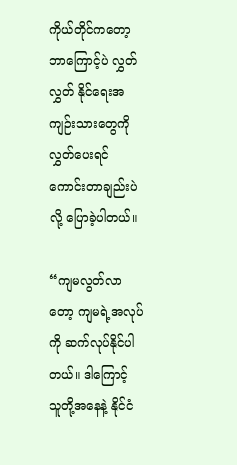ကိုယ်တိုင်ကတော့ ဘာကြောင့်ပဲ လွှတ်လွှတ် နိုင်ရေးအကျဉ်းသားတွေကို လွှတ်ပေးရင် ကောင်းတာချည်းပဲလို့ ပြောခဲ့ပါတယ်။

“ကျမလွတ်လာတော့ ကျမရဲ့အလုပ်ကို ဆက်လုပ်နိုင်ပါတယ်။ ဒါကြောင့် သူတို့အနေနဲ့ နိုင်ငံ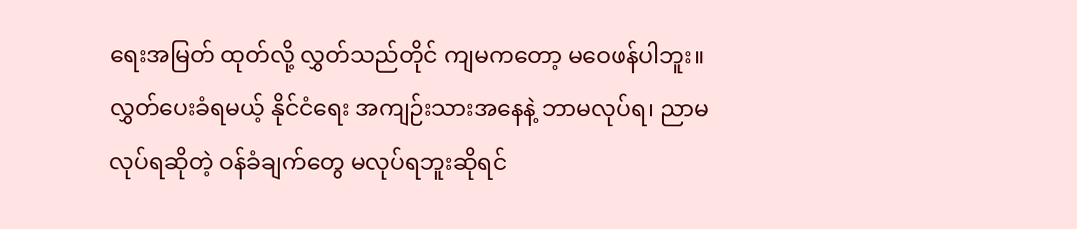ရေးအမြတ် ထုတ်လို့ လွှတ်သည်တိုင် ကျမကတော့ မဝေဖန်ပါဘူး။ လွှတ်ပေးခံရမယ့် နိုင်ငံရေး အကျဉ်းသားအနေနဲ့ ဘာမလုပ်ရ၊ ညာမလုပ်ရဆိုတဲ့ ဝန်ခံချက်တွေ မလုပ်ရဘူးဆိုရင်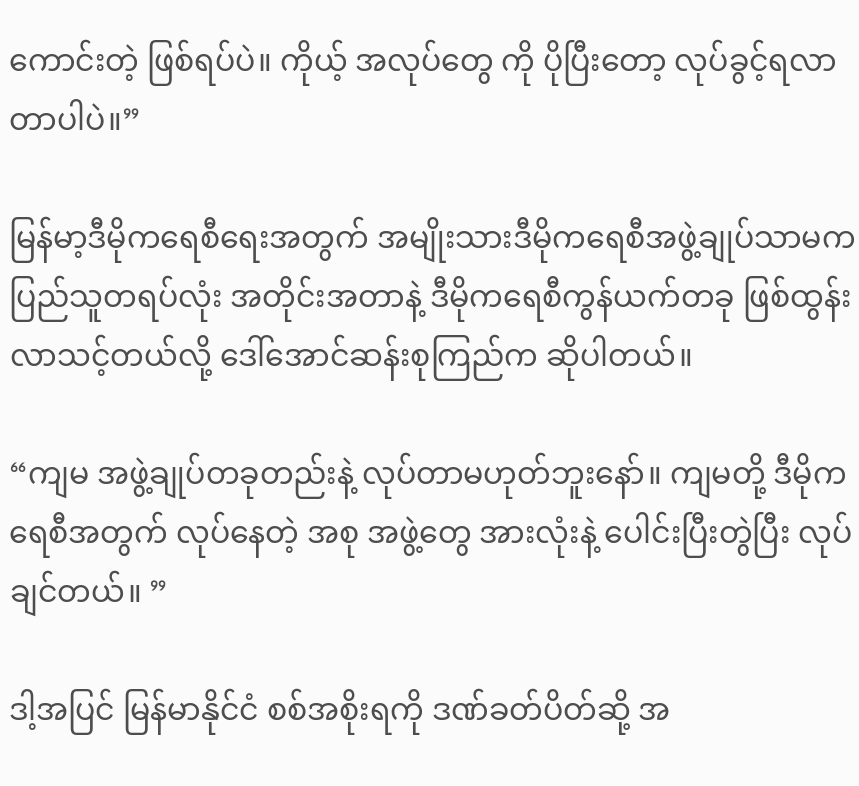ကောင်းတဲ့ ဖြစ်ရပ်ပဲ။ ကိုယ့် အလုပ်တွေ ကို ပိုပြီးတော့ လုပ်ခွင့်ရလာတာပါပဲ။”

မြန်မာ့ဒီမိုကရေစီရေးအတွက် အမျိုးသားဒီမိုကရေစီအဖွဲ့ချုပ်သာမက ပြည်သူတရပ်လုံး အတိုင်းအတာနဲ့ ဒီမိုကရေစီကွန်ယက်တခု ဖြစ်ထွန်းလာသင့်တယ်လို့ ဒေါ်အောင်ဆန်းစုကြည်က ဆိုပါတယ်။

“ကျမ အဖွဲ့ချုပ်တခုတည်းနဲ့ လုပ်တာမဟုတ်ဘူးနော်။ ကျမတို့ ဒီမိုကရေစီအတွက် လုပ်နေတဲ့ အစု အဖွဲ့တွေ အားလုံးနဲ့ ပေါင်းပြီးတွဲပြီး လုပ်ချင်တယ်။ ”

ဒါ့အပြင် မြန်မာနိုင်ငံ စစ်အစိုးရကို ဒဏ်ခတ်ပိတ်ဆို့ အ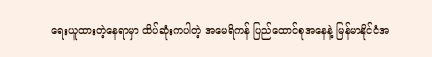ရေးယူထားတဲ့နေရာမှာ ထိပ်ဆုံးကပါတဲ့ အမေရိကန် ပြည်ထောင်စုအနေနဲ့ မြန်မာနိုင်ငံအ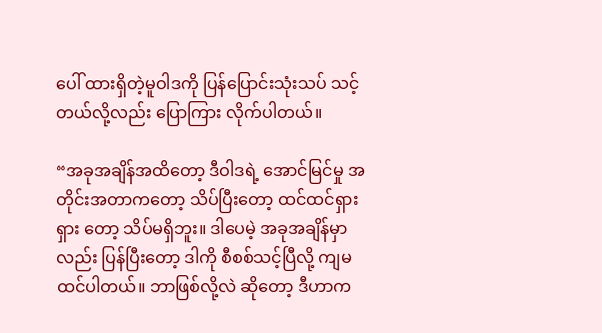ပေါ် ထားရှိတဲ့မူဝါဒကို ပြန်ပြောင်းသုံးသပ် သင့်တယ်လို့လည်း ပြောကြား လိုက်ပါတယ်။

“အခုအချိန်အထိတော့ ဒီဝါဒရဲ့ အောင်မြင်မှု အတိုင်းအတာကတော့ သိပ်ပြီးတော့ ထင်ထင်ရှားရှား တော့ သိပ်မရှိဘူး။ ဒါပေမဲ့ အခုအချိန်မှာလည်း ပြန်ပြီးတော့ ဒါကို စီစစ်သင့်ပြီလို့ ကျမထင်ပါတယ်။ ဘာဖြစ်လို့လဲ ဆိုတော့ ဒီဟာက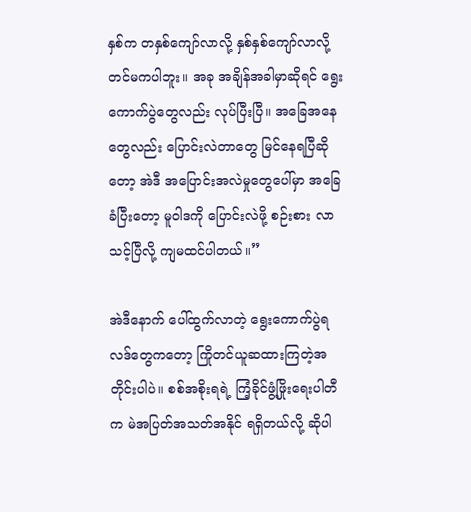နှစ်က တနှစ်ကျော်လာလို့ နှစ်နှစ်ကျော်လာလို့တင်မကပါဘူး။ အခု အချိန်အခါမှာဆိုရင် ရွေးကောက်ပွဲတွေလည်း လုပ်ပြီးပြီ။ အခြေအနေတွေလည်း ပြောင်းလဲတာတွေ မြင်နေရပြီဆိုတော့ အဲဒီ အပြောင်းအလဲမှုတွေပေါ်မှာ အခြေခံပြီးတော့ မူဝါဒကို ပြောင်းလဲဖို့ စဉ်းစား လာသင့်ပြီလို့ ကျမထင်ပါတယ်။”

အဲဒီနောက် ပေါ်ထွက်လာတဲ့ ရွေးကောက်ပွဲရလဒ်တွေကတော့ ကြိုတင်ယူဆထားကြတဲ့အတိုင်းပါပဲ။ စစ်အစိုးရရဲ့ ကြံ့ခိုင်ဖွံ့ဖြိုးရေးပါတီက မဲအပြတ်အသတ်အနိုင် ရရှိတယ်လို့ ဆိုပါ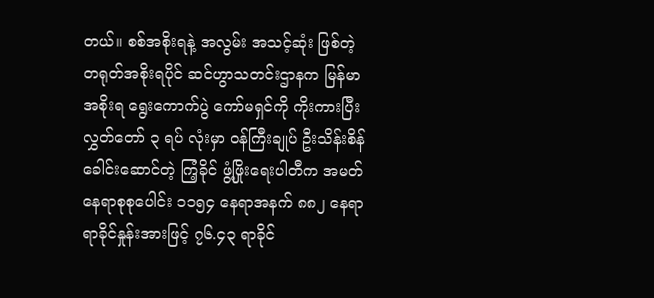တယ်။ စစ်အစိုးရနဲ့ အလွမ်း အသင့်ဆုံး ဖြစ်တဲ့ တရုတ်အစိုးရပိုင် ဆင်ဟွာသတင်းဌာနက မြန်မာအစိုးရ ရွေးကောက်ပွဲ ကော်မရှင်ကို ကိုးကားပြီး လွှတ်တော် ၃ ရပ် လုံးမှာ ဝန်ကြီးချုပ် ဦးသိန်းစိန်ခေါင်းဆောင်တဲ့ ကြံ့ခိုင် ဖွံ့ဖြိုးရေးပါတီက အမတ်နေရာစုစုပေါင်း ၁၁၅၄ နေရာအနက် ၈၈၂ နေရာ ရာခိုင်နှုန်းအားဖြင့် ၇၆.၄၃ ရာခိုင်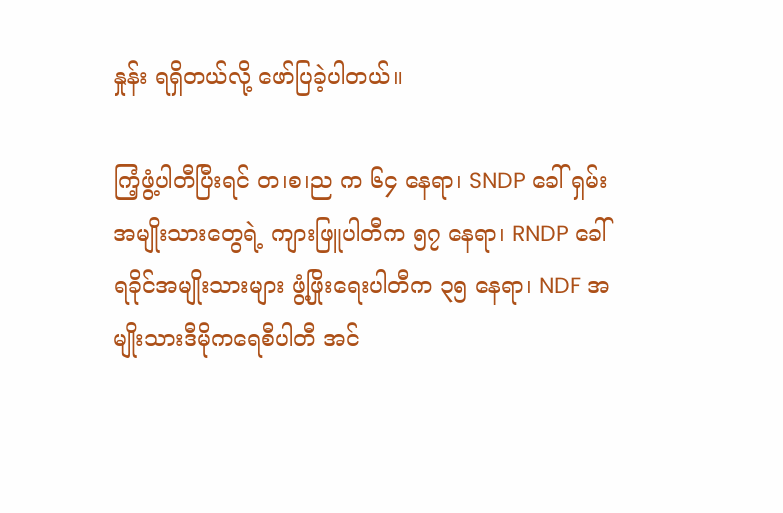နှုန်း ရရှိတယ်လို့ ဖော်ပြခဲ့ပါတယ်။

ကြံ့ဖွံ့ပါတီပြီးရင် တ၊စ၊ည က ၆၄ နေရာ၊ SNDP ခေါ် ရှမ်းအမျိုးသားတွေရဲ့ ကျားဖြူပါတီက ၅၇ နေရာ၊ RNDP ခေါ် ရခိုင်အမျိုးသားများ ဖွံ့ဖြိုးရေးပါတီက ၃၅ နေရာ၊ NDF အမျိုးသားဒီမိုကရေစီပါတီ အင်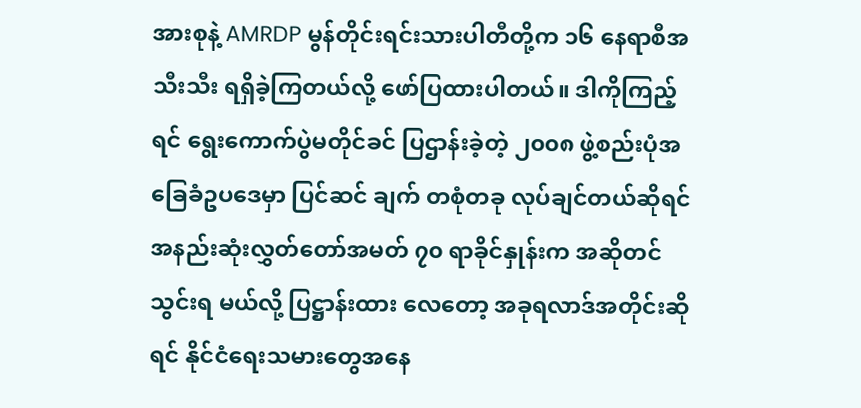အားစုနဲ့ AMRDP မွန်တိုင်းရင်းသားပါတီတို့က ၁၆ နေရာစီအသီးသီး ရရှိခဲ့ကြတယ်လို့ ဖော်ပြထားပါတယ်။ ဒါကိုကြည့်ရင် ရွေးကောက်ပွဲမတိုင်ခင် ပြဌာန်းခဲ့တဲ့ ၂၀၀၈ ဖွဲ့စည်းပုံအခြေခံဥပဒေမှာ ပြင်ဆင် ချက် တစုံတခု လုပ်ချင်တယ်ဆိုရင် အနည်းဆုံးလွှတ်တော်အမတ် ၇၀ ရာခိုင်နှုန်းက အဆိုတင်သွင်းရ မယ်လို့ ပြဋ္ဌာန်းထား လေတော့ အခုရလာဒ်အတိုင်းဆိုရင် နိုင်ငံရေးသမားတွေအနေ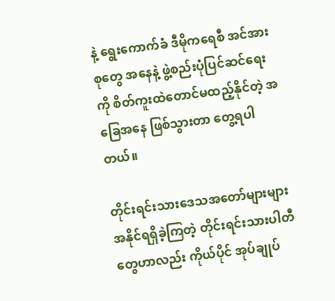နဲ့ ရွေးကောက်ခံ ဒီမိုကရေစီ အင်အားစုတွေ အနေနဲ့ ဖွဲ့စည်းပုံပြင်ဆင်ရေးကို စိတ်ကူးထဲတောင်မထည့်နိုင်တဲ့ အခြေအနေ ဖြစ်သွားတာ တွေ့ရပါတယ်။

တိုင်းရင်းသားဒေသအတော်များများ အနိုင်ရရှိခဲ့ကြတဲ့ တိုင်းရင်းသားပါတီတွေဟာလည်း ကိုယ်ပိုင် အုပ်ချုပ်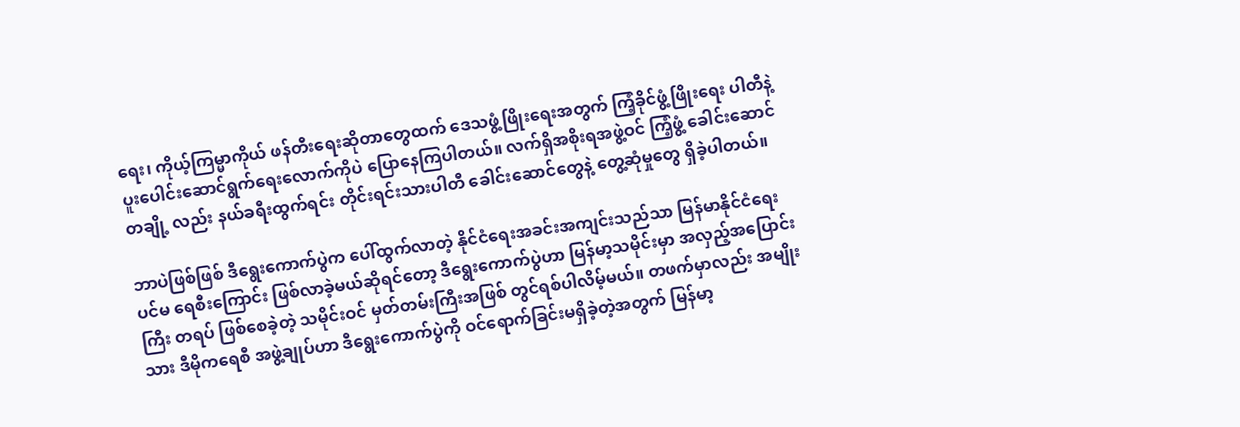ရေး၊ ကိုယ့်ကြမ္မာကိုယ် ဖန်တီးရေးဆိုတာတွေထက် ဒေသဖွံ့ဖြိုးရေးအတွက် ကြံ့ခိုင်ဖွံ့ဖြိုးရေး ပါတီနဲ့ ပူးပေါင်းဆောင်ရွက်ရေးလောက်ကိုပဲ ပြောနေကြပါတယ်။ လက်ရှိအစိုးရအဖွဲ့ဝင် ကြံ့ဖွံ့ ခေါင်းဆောင် တချို့ လည်း နယ်ခရီးထွက်ရင်း တိုင်းရင်းသားပါတီ ခေါင်းဆောင်တွေနဲ့ တွေ့ဆုံမှုတွေ ရှိခဲ့ပါတယ်။

ဘာပဲဖြစ်ဖြစ် ဒီရွေးကောက်ပွဲက ပေါ်ထွက်လာတဲ့ နိုင်ငံရေးအခင်းအကျင်းသည်သာ မြန်မာနိုင်ငံရေး ပင်မ ရေစီးကြောင်း ဖြစ်လာခဲ့မယ်ဆိုရင်တော့ ဒီရွေးကောက်ပွဲဟာ မြန်မာ့သမိုင်းမှာ အလှည့်အပြောင်းကြီး တရပ် ဖြစ်စေခဲ့တဲ့ သမိုင်းဝင် မှတ်တမ်းကြီးအဖြစ် တွင်ရစ်ပါလိမ့်မယ်။ တဖက်မှာလည်း အမျိုးသား ဒီမိုကရေစီ အဖွဲ့ချုပ်ဟာ ဒီရွေးကောက်ပွဲကို ဝင်ရောက်ခြင်းမရှိခဲ့တဲ့အတွက် မြန်မာ့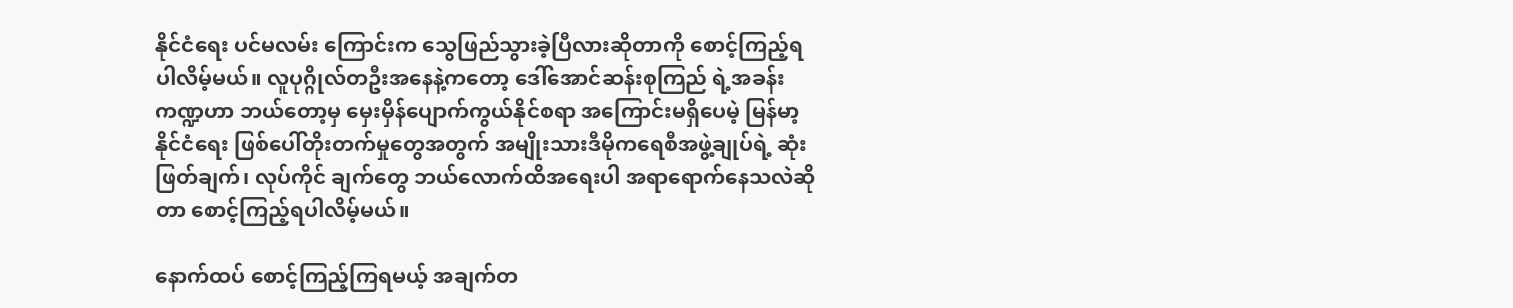နိုင်ငံရေး ပင်မလမ်း ကြောင်းက သွေဖြည်သွားခဲ့ပြီလားဆိုတာကို စောင့်ကြည့်ရပါလိမ့်မယ်။ လူပုဂ္ဂိုလ်တဦးအနေနဲ့ကတော့ ဒေါ်အောင်ဆန်းစုကြည် ရဲ့အခန်းကဏ္ဍဟာ ဘယ်တော့မှ မှေးမှိန်ပျောက်ကွယ်နိုင်စရာ အကြောင်းမရှိပေမဲ့ မြန်မာ့နိုင်ငံရေး ဖြစ်ပေါ်တိုးတက်မှုတွေအတွက် အမျိုးသားဒီမိုကရေစီအဖွဲ့ချုပ်ရဲ့ ဆုံးဖြတ်ချက်၊ လုပ်ကိုင် ချက်တွေ ဘယ်လောက်ထိအရေးပါ အရာရောက်နေသလဲဆိုတာ စောင့်ကြည့်ရပါလိမ့်မယ်။

နောက်ထပ် စောင့်ကြည့်ကြရမယ့် အချက်တ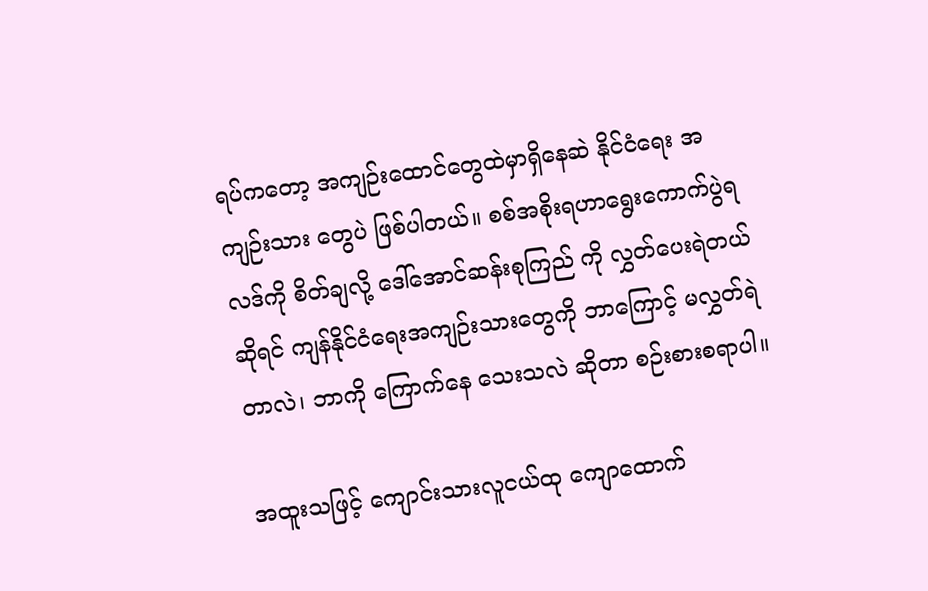ရပ်ကတော့ အကျဉ်းထောင်တွေထဲမှာရှိနေဆဲ နိုင်ငံရေး အကျဉ်းသား တွေပဲ ဖြစ်ပါတယ်။ စစ်အစိုးရဟာရွေးကောက်ပွဲရလဒ်ကို စိတ်ချလို့ ဒေါ်အောင်ဆန်းစုကြည် ကို လွှတ်ပေးရဲတယ်ဆိုရင် ကျန်နိုင်ငံရေးအကျဉ်းသားတွေကို ဘာကြောင့် မလွှတ်ရဲတာလဲ၊ ဘာကို ကြောက်နေ သေးသလဲ ဆိုတာ စဉ်းစားစရာပါ။

အထူးသဖြင့် ကျောင်းသားလူငယ်ထု ကျောထောက်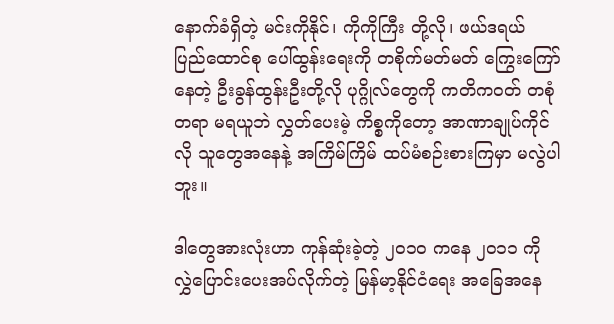နောက်ခံရှိတဲ့ မင်းကိုနိုင်၊ ကိုကိုကြီး တို့လို၊ ဖယ်ဒရယ် ပြည်ထောင်စု ပေါ်ထွန်းရေးကို တစိုက်မတ်မတ် ကြွေးကြော်နေတဲ့ ဦးခွန်ထွန်းဦးတို့လို ပုဂ္ဂိုလ်တွေကို ကတိကဝတ် တစုံတရာ မရယူဘဲ လွှတ်ပေးမဲ့ ကိစ္စကိုတော့ အာဏာချုပ်ကိုင်လို သူတွေအနေနဲ့ အကြိမ်ကြိမ် ထပ်မံစဉ်းစားကြမှာ မလွဲပါဘူး။

ဒါတွေအားလုံးဟာ ကုန်ဆုံးခဲ့တဲ့ ၂၀၁၀ ကနေ ၂၀၁၁ ကို လွှဲပြောင်းပေးအပ်လိုက်တဲ့ မြန်မာ့နိုင်ငံရေး အခြေအနေ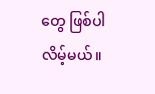တွေ ဖြစ်ပါလိမ့်မယ်။